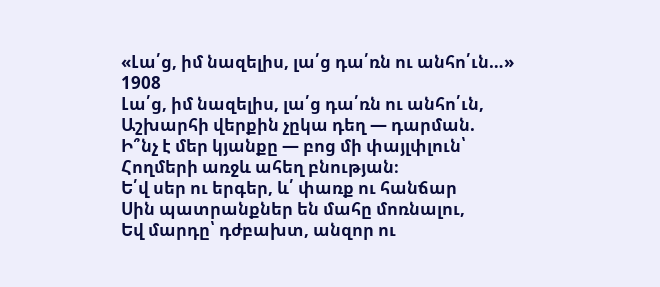«Լա՛ց, իմ նազելիս, լա՛ց դա՛ռն ու անհո՛ւն…»
1908
Լա՛ց, իմ նազելիս, լա՛ց դա՛ռն ու անհո՛ւն,
Աշխարհի վերքին չըկա դեղ — դարման.
Ի՞նչ է մեր կյանքը — բոց մի փայլփլուն՝
Հողմերի առջև ահեղ բնության։
Ե՛վ սեր ու երգեր, և՛ փառք ու հանճար
Սին պատրանքներ են մահը մոռնալու,
Եվ մարդը՝ դժբախտ, անզոր ու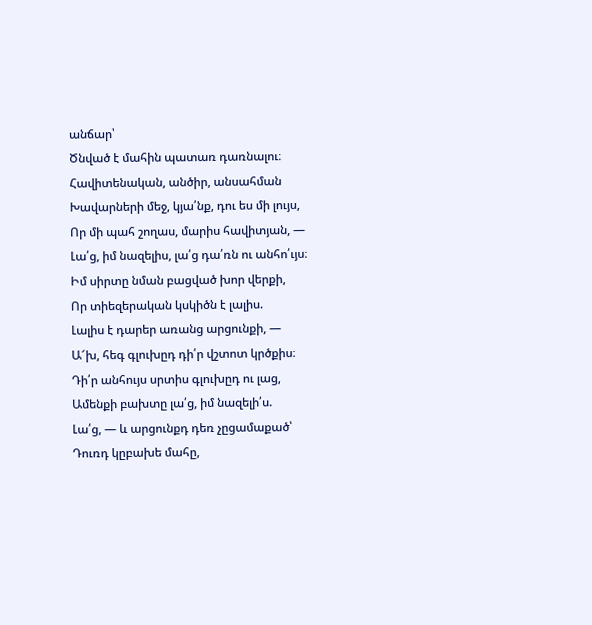անճար՝
Ծնված է մահին պատառ դառնալու։
Հավիտենական, անծիր, անսահման
Խավարների մեջ, կյա՛նք, դու ես մի լույս,
Որ մի պահ շողաս, մարիս հավիտյան, —
Լա՛ց, իմ նազելիս, լա՛ց դա՛ռն ու անհո՛ւյս։
Իմ սիրտը նման բացված խոր վերքի,
Որ տիեզերական կսկիծն է լալիս.
Լալիս է դարեր առանց արցունքի, —
Ա՜խ, հեգ գլուխըդ դի՛ր վշտոտ կրծքիս։
Դի՛ր անհույս սրտիս գլուխըդ ու լաց,
Ամենքի բախտը լա՛ց, իմ նազելի՛ս.
Լա՛ց, — և արցունքդ դեռ չըցամաքած՝
Դուռդ կըբախե մահը,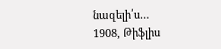նազելի՛ս…
1908, Թիֆլիս